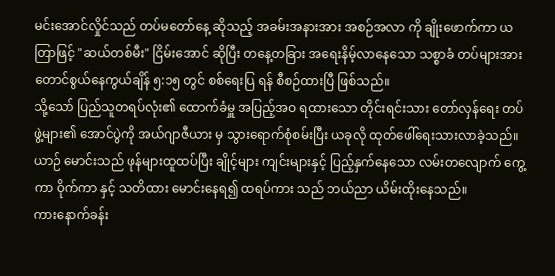မင်းအောင်လှိုင်သည် တပ်မတော်နေ့ ဆိုသည့် အခမ်းအနားအား အစဉ်အလာ ကို ချိုးဖောက်ကာ ယတြာဖြင့် "ဆယ်တစ်မီး" ငြိမ်းအောင် ဆိုပြီး တနေ့တခြား အရေးနိမ့်လာနေသော သစ္စာခံ တပ်များအား တောင်စွယ်နေကွယ်ချိန် ၅:၁၅ တွင် စစ်ရေးပြ ရန် စီစဉ်ထားပြီ ဖြစ်သည်။
သို့သော် ပြည်သူတရပ်လုံး၏ ထောက်ခံမှူ အပြည့်အဝ ရထားသော တိုင်းရင်းသား တော်လှန်ရေး တပ်ဖွဲ့များ၏ အောင်ပွဲကို အယ်ဂျာဇီယား မှ သွားရောက်စုံစမ်းပြီး ယခုလို ထုတ်ဖေါ်ရေးသားလာခဲ့သည်။
ယာဉ် မောင်းသည် ဖုန်များထူထပ်ပြီး ချိုင့်များ ကျင်းများနှင့် ပြည့်နှက်နေသော လမ်းတလျောက် ကွေ့ကာ ဝိုက်ကာ နှင့် သတိထား မောင်းနေရ၍ ထရပ်ကား သည် ဘယ်ညာ ယိမ်းထိုးနေသည်။
ကားနောက်ခန်း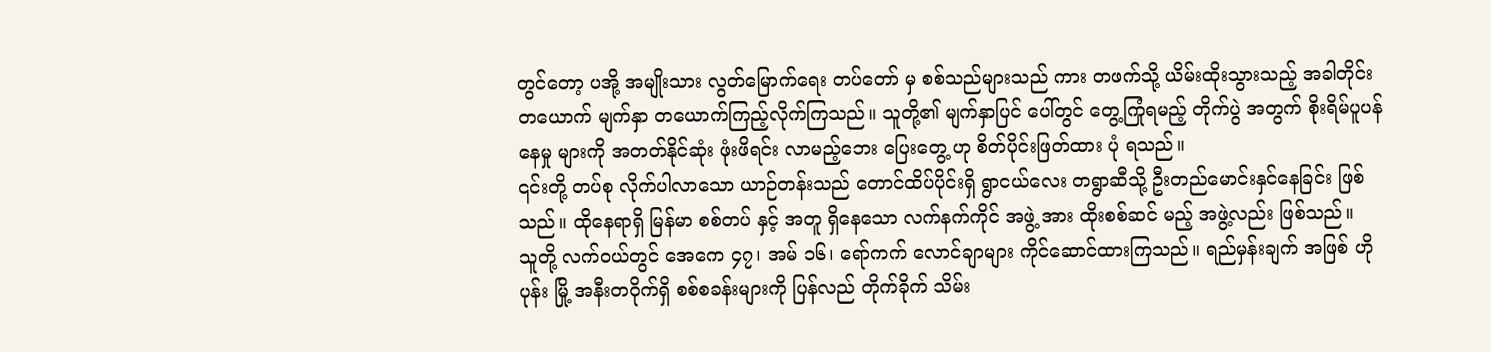တွင်တော့ ပအို့ အမျိုးသား လွတ်မြောက်ရေး တပ်တော် မှ စစ်သည်များသည် ကား တဖက်သို့ ယိမ်းထိုးသွားသည့် အခါတိုင်း တယောက် မျက်နှာ တယောက်ကြည့်လိုက်ကြသည်။ သူတို့၏ မျက်နှာပြင် ပေါ်တွင် တွေ့ကြုံရမည့် တိုက်ပွဲ အတွက် စိုးရိမ်ပူပန် နေမှု များကို အတတ်နိုင်ဆုံး ဖုံးဖိရင်း လာမည့်ဘေး ပြေးတွေ့ ဟု စိတ်ပိုင်းဖြတ်ထား ပုံ ရသည်။
၎င်းတို့ တပ်စု လိုက်ပါလာသော ယာဉ်တန်းသည် တောင်ထိပ်ပိုင်းရှိ ရွာငယ်လေး တရွာဆီသို့ ဦးတည်မောင်းနှင်နေခြင်း ဖြစ်သည်။ ထိုနေရာရှိ မြန်မာ စစ်တပ် နှင့် အတူ ရှိနေသော လက်နက်ကိုင် အဖွဲ့ အား ထိုးစစ်ဆင် မည့် အဖွဲ့လည်း ဖြစ်သည်။
သူတို့ လက်ဝယ်တွင် အေကေ ၄၇၊ အမ် ၁၆၊ ရော်ကက် လောင်ချာများ ကိုင်ဆောင်ထားကြသည်။ ရည်မှန်းချက် အဖြစ် ဟိုပုန်း မြို့ အနီးတဝိုက်ရှိ စစ်စခန်းများကို ပြန်လည် တိုက်ခိုက် သိမ်း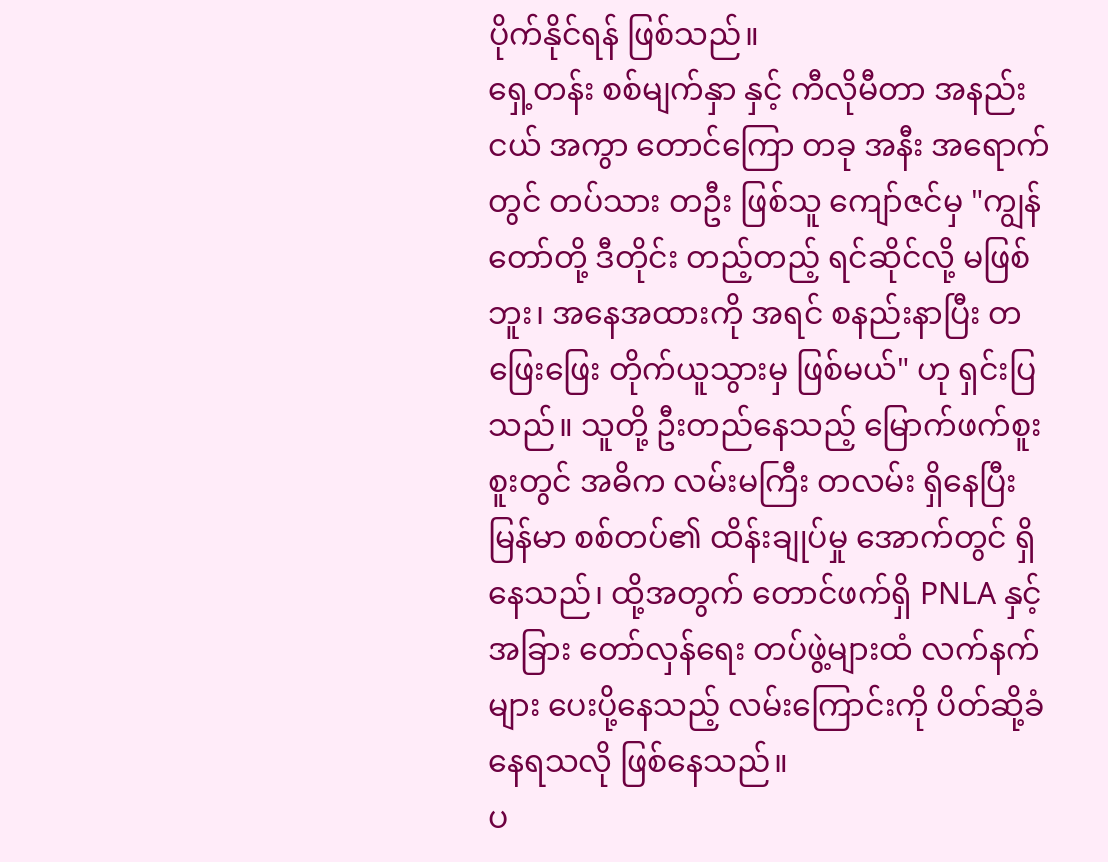ပိုက်နိုင်ရန် ဖြစ်သည်။
ရှေ့တန်း စစ်မျက်နှာ နှင့် ကီလိုမီတာ အနည်းငယ် အကွာ တောင်ကြော တခု အနီး အရောက်တွင် တပ်သား တဦး ဖြစ်သူ ကျော်ဇင်မှ "ကျွန်တော်တို့ ဒီတိုင်း တည့်တည့် ရင်ဆိုင်လို့ မဖြစ်ဘူး၊ အနေအထားကို အရင် စနည်းနာပြီး တဖြေးဖြေး တိုက်ယူသွားမှ ဖြစ်မယ်" ဟု ရှင်းပြသည်။ သူတို့ ဦးတည်နေသည့် မြောက်ဖက်စူးစူးတွင် အဓိက လမ်းမကြီး တလမ်း ရှိနေပြီး မြန်မာ စစ်တပ်၏ ထိန်းချုပ်မှု အောက်တွင် ရှိနေသည်၊ ထို့အတွက် တောင်ဖက်ရှိ PNLA နှင့် အခြား တော်လှန်ရေး တပ်ဖွဲ့များထံ လက်နက်များ ပေးပို့နေသည့် လမ်းကြောင်းကို ပိတ်ဆို့ခံနေရသလို ဖြစ်နေသည်။
ပ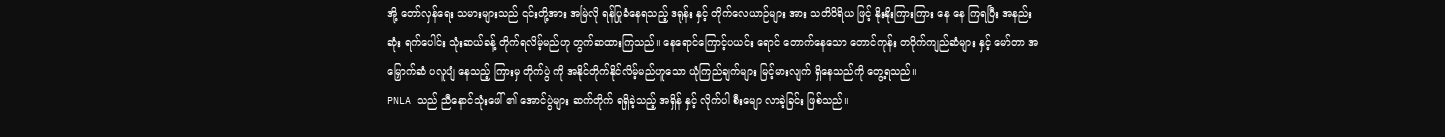အို့ တော်လှန်ရေး သမားများသည် ၎င်းတို့အား အမြဲလို ရန်ပြုခံနေရသည့် ဒရုန်း နှင့် တိုက်လေယာဉ်များ အား သတိဝိရိယ ဖြင့် နိုးနိုးကြားကြား နေ နေ ကြရပြီး အနည်းဆုံး ရက်ပေါင်း သုံးဆယ်ခန့် တိုက်ရလိမ့်မည်ဟု တွက်ဆထားကြသည်။ နေရောင်ကြောင့်ပယင်း ရောင် တောက်နေသော တောင်ကုန်း တဝိုက်ကျည်ဆံများ နှင့် မော်တာ အမြှောက်ဆံ ပလူပျံ နေသည့် ကြားမှ တိုက်ပွဲ ကို အနိုင်တိုက်နိုင်လိမ့်မည်ဟူသော ယုံကြည်ချက်များ မြင့်မားလျက် ရှိနေသည်ကို တွေ့ရသည်။
PNLA သည် ညီနောင်သုံးဖေါ် ၏ အောင်ပွဲများ ဆက်တိုက် ရရှိခဲ့သည့် အရှိန် နှင့် လိုက်ပါ စီးမျော လာခဲ့ခြင်း ဖြစ်သည်။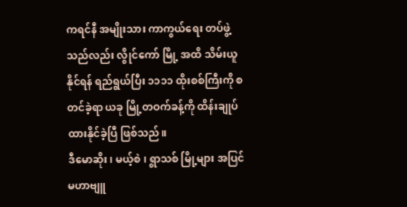ကရင်နီ အမျိုးသား ကာကွယ်ရေး တပ်ဖွဲ့သည်လည်း လွိုင်ကော် မြို့ အထိ သိမ်းယူနိုင်ရန် ရည်ရွယ်ပြီး ၁၁၁၁ ထိုးစစ်ကြီးကို စတင်ခဲ့ရာ ယခု မြို့တဝက်ခန့်ကို ထိန်းချုပ်ထားနိုင်ခဲ့ပြီ ဖြစ်သည်။
ဒီမောဆိုး၊ မယ့်စဲ၊ ရွာသစ် မြို့များ အပြင် မဟာဗျူ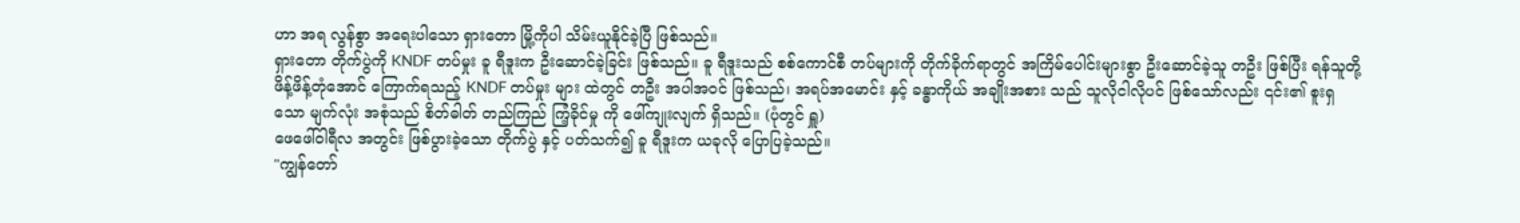ဟာ အရ လွန်စွာ အရေးပါသော ရှားတော မြို့ကိုပါ သိမ်းယူနိုင်ခဲ့ပြီ ဖြစ်သည်။
ရှားတော တိုက်ပွဲကို KNDF တပ်မှုး ခူ ရီဒူးက ဦးဆောင်ခဲ့ခြင်း ဖြစ်သည်။ ခူ ရီဒူးသည် စစ်ကောင်စီ တပ်များကို တိုက်ခိုက်ရာတွင် အကြိမ်ပေါင်းများစွာ ဦးဆောင်ခဲ့သူ တဦး ဖြစ်ပြီး ရန်သူတို့ ဖိန့်ဖိန့်တုံအောင် ကြောက်ရသည့် KNDF တပ်မှုး များ ထဲတွင် တဦး အပါအဝင် ဖြစ်သည်၊ အရပ်အမောင်း နှင့် ခန္ဓာကိုယ် အချိုးအစား သည် သူလိုငါလိုပင် ဖြစ်သော်လည်း ၎င်း၏ စူးရှသော မျက်လုံး အစုံသည် စိတ်ဓါတ် တည်ကြည် ကြံ့ခိုင်မှု ကို ဖေါ်ကျုးလျက် ရှိသည်။ (ပုံတွင် ရှူ)
ဖေဖေါ်ဝါရီလ အတွင်း ဖြစ်ပွားခဲ့သော တိုက်ပွဲ နှင့် ပတ်သက်၍ ခူ ရီဒူးက ယခုလို ပြောပြခဲ့သည်။
"ကျွန်တော်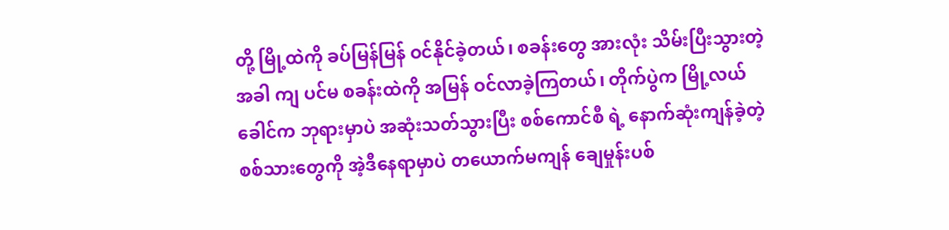တို့ မြို့ထဲကို ခပ်မြန်မြန် ဝင်နိုင်ခဲ့တယ်၊ စခန်းတွေ အားလုံး သိမ်းပြီးသွားတဲ့ အခါ ကျ ပင်မ စခန်းထဲကို အမြန် ဝင်လာခဲ့ကြတယ်၊ တိုက်ပွဲက မြို့လယ်ခေါင်က ဘုရားမှာပဲ အဆုံးသတ်သွားပြီး စစ်ကောင်စီ ရဲ့ နောက်ဆုံးကျန်ခဲ့တဲ့ စစ်သားတွေကို အဲ့ဒီနေရာမှာပဲ တယောက်မကျန် ချေမှုန်းပစ်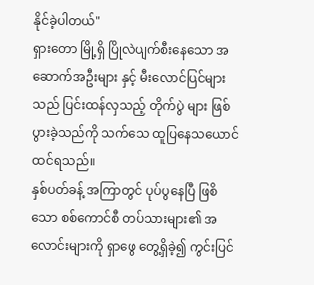နိုင်ခဲ့ပါတယ်"
ရှားတော မြို့ရှိ ပြိုလဲပျက်စီးနေသော အဆောက်အဦးများ နှင့် မီးလောင်ပြင်များသည် ပြင်းထန်လှသည့် တိုက်ပွဲ များ ဖြစ်ပွားခဲ့သည်ကို သက်သေ ထူပြနေသယောင် ထင်ရသည်။
နှစ်ပတ်ခန့် အကြာတွင် ပုပ်ပွနေပြီ ဖြစိသော စစ်ကောင်စီ တပ်သားများ၏ အလောင်းများကို ရှာဖွေ တွေ့ရှိခဲ့၍ ကွင်းပြင်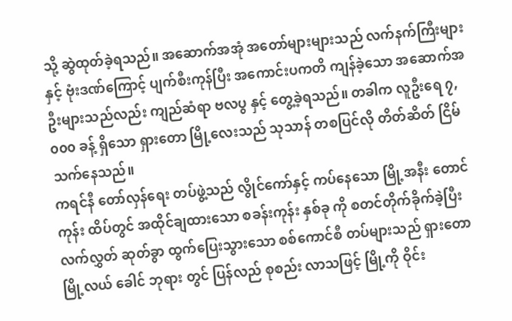သို့ ဆွဲထုတ်ခဲ့ရသည်။ အဆောက်အအုံ အတော်များများသည် လက်နက်ကြီးများ နှင့် ဗုံးဒဏ်ကြောင့် ပျက်စီးကုန်ပြီး အကောင်းပကတိ ကျန်ခဲ့သော အဆောက်အဦးများသည်လည်း ကျည်ဆံရာ ဗလပွ နှင့် တွေ့ခဲ့ရသည်။ တခါက လူဦးရေ ၇,၀၀၀ ခန့် ရှိသော ရှားတော မြို့လေးသည် သုသာန် တစပြင်လို တိတ်ဆိတ် ငြိမ်သက်နေသည်။
ကရင်နီ တော်လှန်ရေး တပ်ဖွဲ့သည် လွိုင်ကော်နှင့် ကပ်နေသော မြို့အနီး တောင်ကုန်း ထိပ်တွင် အထိုင်ချထားသော စခန်းကုန်း နှစ်ခု ကို စတင်တိုက်ခိုက်ခဲ့ပြီး လက်လွှတ် ဆုတ်ခွာ ထွက်ပြေးသွားသော စစ်ကောင်စီ တပ်များသည် ရှားတော မြို့လယ် ခေါင် ဘုရား တွင် ပြန်လည် စုစည်း လာသဖြင့် မြို့ကို ဝိုင်း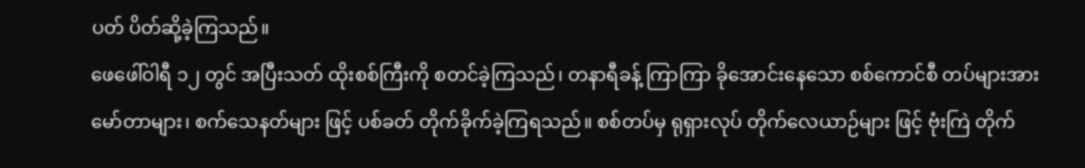ပတ် ပိတ်ဆို့ခဲ့ကြသည်။
ဖေဖေါ်ဝါရီ ၁၂ တွင် အပြီးသတ် ထိုးစစ်ကြီးကို စတင်ခဲ့ကြသည်၊ တနာရီခန့် ကြာကြာ ခိုအောင်းနေသော စစ်ကောင်စီ တပ်များအား မော်တာများ၊ စက်သေနတ်များ ဖြင့် ပစ်ခတ် တိုက်ခိုက်ခဲ့ကြရသည်။ စစ်တပ်မှ ရုရှားလုပ် တိုက်လေယာဉ်များ ဖြင့် ဗုံးကြဲ တိုက်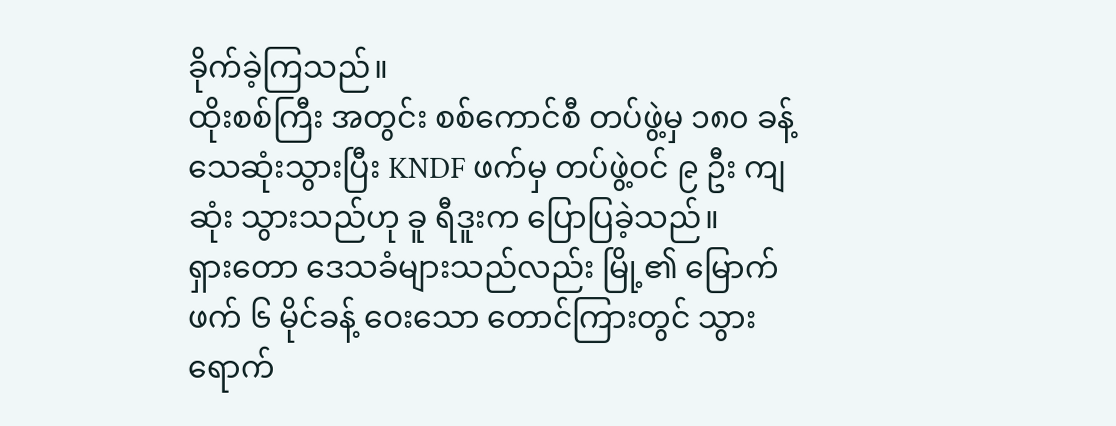ခိုက်ခဲ့ကြသည်။
ထိုးစစ်ကြီး အတွင်း စစ်ကောင်စီ တပ်ဖွဲ့မှ ၁၈၀ ခန့် သေဆုံးသွားပြီး KNDF ဖက်မှ တပ်ဖွဲ့ဝင် ၉ ဦး ကျဆုံး သွားသည်ဟု ခူ ရီဒူးက ပြောပြခဲ့သည်။
ရှားတော ဒေသခံများသည်လည်း မြို့၏ မြောက်ဖက် ၆ မိုင်ခန့် ဝေးသော တောင်ကြားတွင် သွားရောက်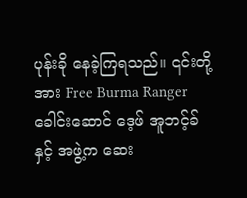ပုန်းခို နေခဲ့ကြရသည်။ ၎င်းတို့အား Free Burma Ranger ခေါင်းဆောင် ဒေ့ဖ် အူဘင့်ခ် နှင့် အဖွဲ့က ဆေး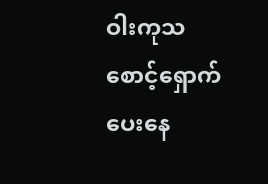ဝါးကုသ စောင့်ရှောက်ပေးနေ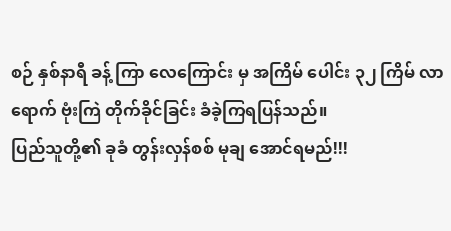စဉ် နှစ်နာရီ ခန့် ကြာ လေကြောင်း မှ အကြိမ် ပေါင်း ၃၂ ကြိမ် လာရောက် ဗုံးကြဲ တိုက်ခိုင်ခြင်း ခံခဲ့ကြရပြန်သည်။
ပြည်သူတို့၏ ခုခံ တွန်းလှန်စစ် မုချ အောင်ရမည်!!!